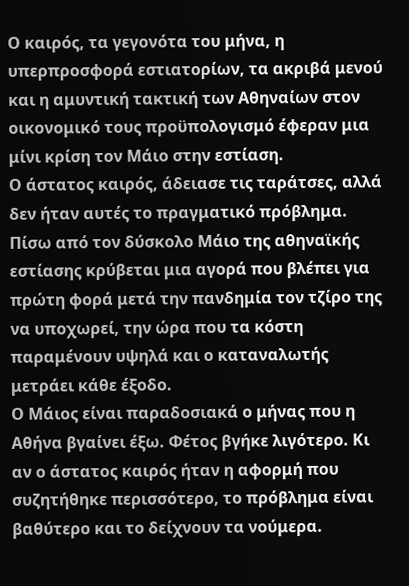Ο καιρός, τα γεγονότα του μήνα, η υπερπροσφορά εστιατορίων, τα ακριβά μενού και η αμυντική τακτική των Αθηναίων στον οικονομικό τους προϋπολογισμό έφεραν μια μίνι κρίση τον Μάιο στην εστίαση.
Ο άστατος καιρός, άδειασε τις ταράτσες, αλλά δεν ήταν αυτές το πραγματικό πρόβλημα. Πίσω από τον δύσκολο Μάιο της αθηναϊκής εστίασης κρύβεται μια αγορά που βλέπει για πρώτη φορά μετά την πανδημία τον τζίρο της να υποχωρεί, την ώρα που τα κόστη παραμένουν υψηλά και ο καταναλωτής μετράει κάθε έξοδο.
Ο Μάιος είναι παραδοσιακά ο μήνας που η Αθήνα βγαίνει έξω. Φέτος βγήκε λιγότερο. Κι αν ο άστατος καιρός ήταν η αφορμή που συζητήθηκε περισσότερο, το πρόβλημα είναι βαθύτερο και το δείχνουν τα νούμερα.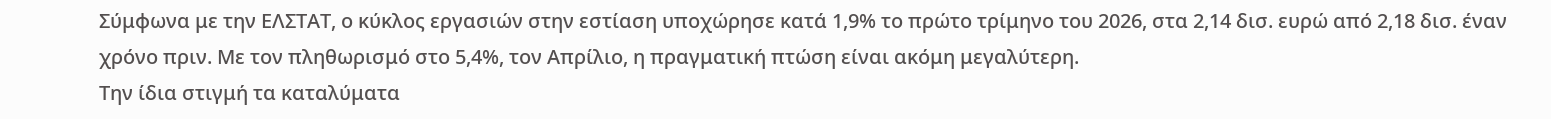Σύμφωνα με την ΕΛΣΤΑΤ, ο κύκλος εργασιών στην εστίαση υποχώρησε κατά 1,9% το πρώτο τρίμηνο του 2026, στα 2,14 δισ. ευρώ από 2,18 δισ. έναν χρόνο πριν. Με τον πληθωρισμό στο 5,4%, τον Απρίλιο, η πραγματική πτώση είναι ακόμη μεγαλύτερη.
Την ίδια στιγμή τα καταλύματα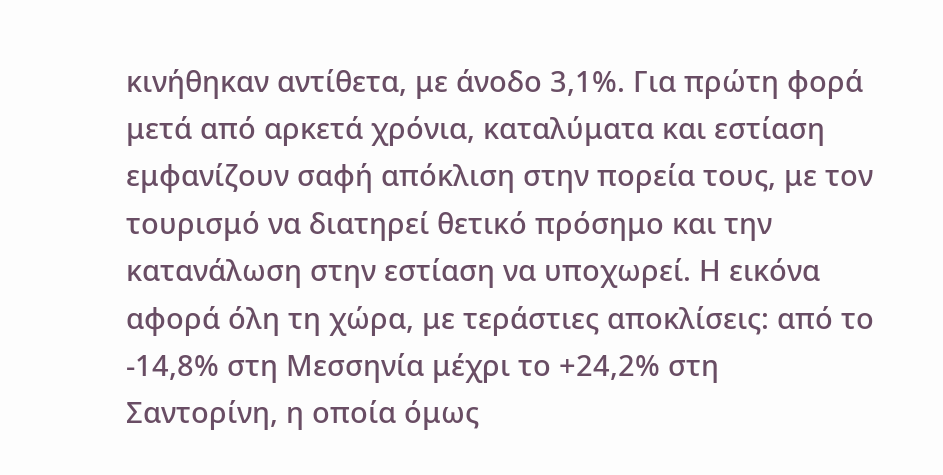κινήθηκαν αντίθετα, με άνοδο 3,1%. Για πρώτη φορά μετά από αρκετά χρόνια, καταλύματα και εστίαση εμφανίζουν σαφή απόκλιση στην πορεία τους, με τον τουρισμό να διατηρεί θετικό πρόσημο και την κατανάλωση στην εστίαση να υποχωρεί. Η εικόνα αφορά όλη τη χώρα, με τεράστιες αποκλίσεις: από το -14,8% στη Μεσσηνία μέχρι το +24,2% στη Σαντορίνη, η οποία όμως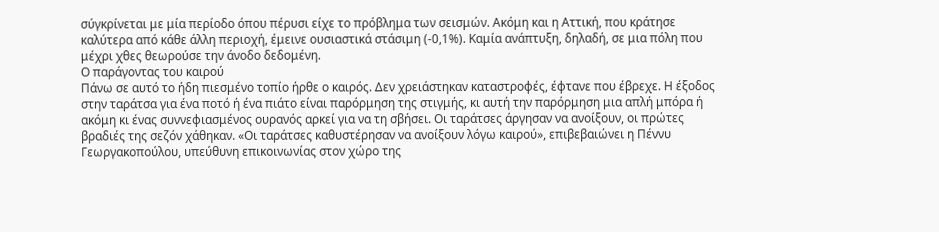σύγκρίνεται με μία περίοδο όπου πέρυσι είχε το πρόβλημα των σεισμών. Ακόμη και η Αττική, που κράτησε καλύτερα από κάθε άλλη περιοχή, έμεινε ουσιαστικά στάσιμη (-0,1%). Καμία ανάπτυξη, δηλαδή, σε μια πόλη που μέχρι χθες θεωρούσε την άνοδο δεδομένη.
Ο παράγοντας του καιρού
Πάνω σε αυτό το ήδη πιεσμένο τοπίο ήρθε ο καιρός. Δεν χρειάστηκαν καταστροφές, έφτανε που έβρεχε. Η έξοδος στην ταράτσα για ένα ποτό ή ένα πιάτο είναι παρόρμηση της στιγμής, κι αυτή την παρόρμηση μια απλή μπόρα ή ακόμη κι ένας συννεφιασμένος ουρανός αρκεί για να τη σβήσει. Οι ταράτσες άργησαν να ανοίξουν, οι πρώτες βραδιές της σεζόν χάθηκαν. «Οι ταράτσες καθυστέρησαν να ανοίξουν λόγω καιρού», επιβεβαιώνει η Πέννυ Γεωργακοπούλου, υπεύθυνη επικοινωνίας στον χώρο της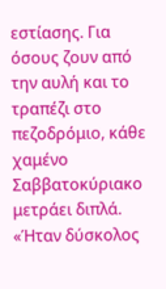εστίασης. Για όσους ζουν από την αυλή και το τραπέζι στο πεζοδρόμιο, κάθε χαμένο Σαββατοκύριακο μετράει διπλά. «Ήταν δύσκολος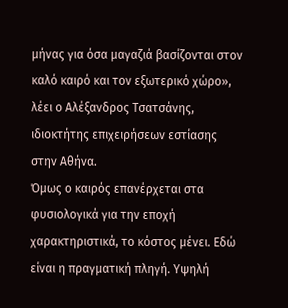μήνας για όσα μαγαζιά βασίζονται στον καλό καιρό και τον εξωτερικό χώρο», λέει ο Αλέξανδρος Τσατσάνης, ιδιοκτήτης επιχειρήσεων εστίασης στην Αθήνα.
Όμως ο καιρός επανέρχεται στα φυσιολογικά για την εποχή χαρακτηριστικά, το κόστος μένει. Εδώ είναι η πραγματική πληγή. Υψηλή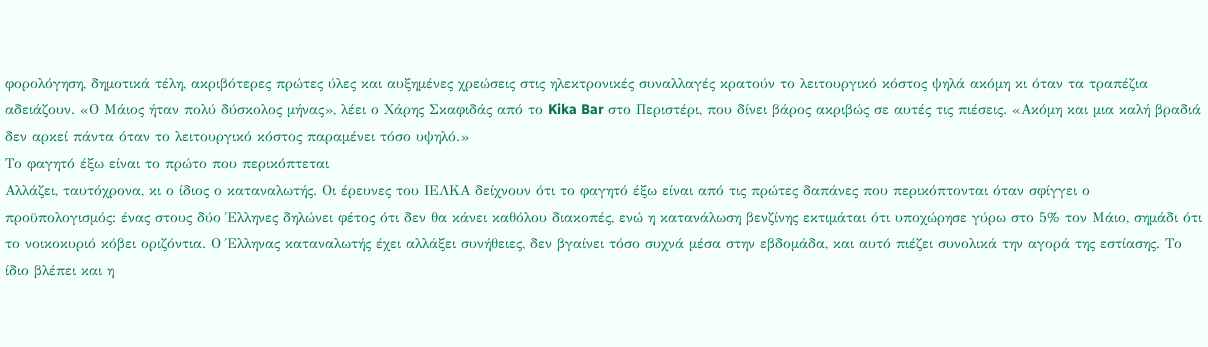φορολόγηση, δημοτικά τέλη, ακριβότερες πρώτες ύλες και αυξημένες χρεώσεις στις ηλεκτρονικές συναλλαγές κρατούν το λειτουργικό κόστος ψηλά ακόμη κι όταν τα τραπέζια αδειάζουν. «Ο Μάιος ήταν πολύ δύσκολος μήνας», λέει ο Χάρης Σκαφιδάς από το Kika Bar στο Περιστέρι, που δίνει βάρος ακριβώς σε αυτές τις πιέσεις. «Ακόμη και μια καλή βραδιά δεν αρκεί πάντα όταν το λειτουργικό κόστος παραμένει τόσο υψηλό.»
Το φαγητό έξω είναι το πρώτο που περικόπτεται
Αλλάζει, ταυτόχρονα, κι ο ίδιος ο καταναλωτής. Οι έρευνες του ΙΕΛΚΑ δείχνουν ότι το φαγητό έξω είναι από τις πρώτες δαπάνες που περικόπτονται όταν σφίγγει ο προϋπολογισμός: ένας στους δύο Έλληνες δηλώνει φέτος ότι δεν θα κάνει καθόλου διακοπές, ενώ η κατανάλωση βενζίνης εκτιμάται ότι υποχώρησε γύρω στο 5% τον Μάιο, σημάδι ότι το νοικοκυριό κόβει οριζόντια. Ο Έλληνας καταναλωτής έχει αλλάξει συνήθειες, δεν βγαίνει τόσο συχνά μέσα στην εβδομάδα, και αυτό πιέζει συνολικά την αγορά της εστίασης. Το ίδιο βλέπει και η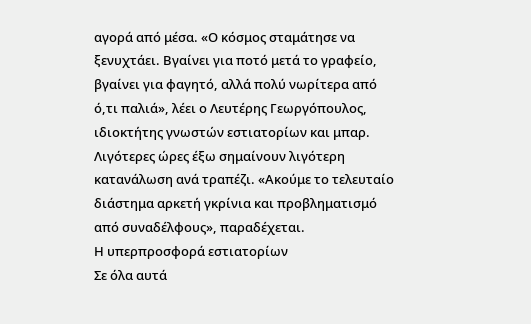αγορά από μέσα. «Ο κόσμος σταμάτησε να ξενυχτάει. Βγαίνει για ποτό μετά το γραφείο, βγαίνει για φαγητό, αλλά πολύ νωρίτερα από ό,τι παλιά», λέει ο Λευτέρης Γεωργόπουλος, ιδιοκτήτης γνωστών εστιατορίων και μπαρ. Λιγότερες ώρες έξω σημαίνουν λιγότερη κατανάλωση ανά τραπέζι. «Ακούμε το τελευταίο διάστημα αρκετή γκρίνια και προβληματισμό από συναδέλφους», παραδέχεται.
Η υπερπροσφορά εστιατορίων
Σε όλα αυτά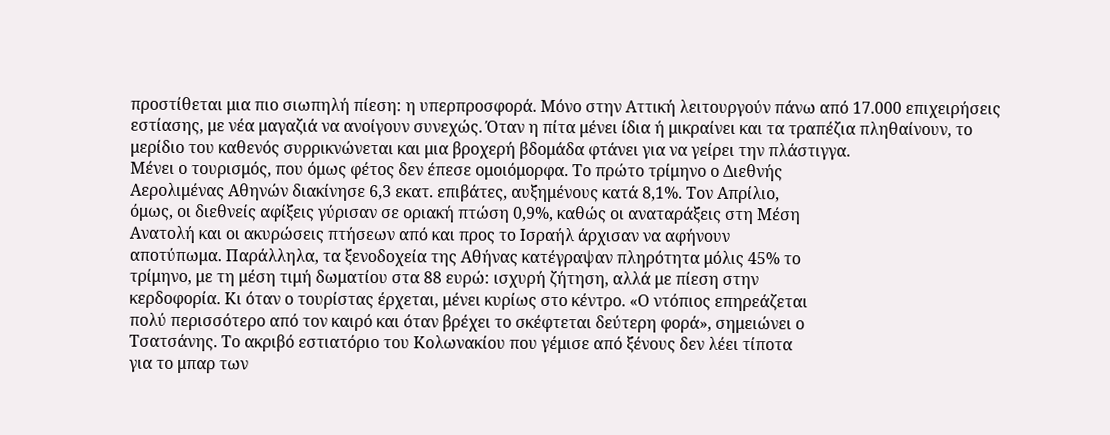προστίθεται μια πιο σιωπηλή πίεση: η υπερπροσφορά. Μόνο στην Αττική λειτουργούν πάνω από 17.000 επιχειρήσεις εστίασης, με νέα μαγαζιά να ανοίγουν συνεχώς. Όταν η πίτα μένει ίδια ή μικραίνει και τα τραπέζια πληθαίνουν, το μερίδιο του καθενός συρρικνώνεται και μια βροχερή βδομάδα φτάνει για να γείρει την πλάστιγγα.
Μένει ο τουρισμός, που όμως φέτος δεν έπεσε ομοιόμορφα. Το πρώτο τρίμηνο ο Διεθνής
Αερολιμένας Αθηνών διακίνησε 6,3 εκατ. επιβάτες, αυξημένους κατά 8,1%. Τον Απρίλιο,
όμως, οι διεθνείς αφίξεις γύρισαν σε οριακή πτώση 0,9%, καθώς οι αναταράξεις στη Μέση
Ανατολή και οι ακυρώσεις πτήσεων από και προς το Ισραήλ άρχισαν να αφήνουν
αποτύπωμα. Παράλληλα, τα ξενοδοχεία της Αθήνας κατέγραψαν πληρότητα μόλις 45% το
τρίμηνο, με τη μέση τιμή δωματίου στα 88 ευρώ: ισχυρή ζήτηση, αλλά με πίεση στην
κερδοφορία. Κι όταν ο τουρίστας έρχεται, μένει κυρίως στο κέντρο. «Ο ντόπιος επηρεάζεται
πολύ περισσότερο από τον καιρό και όταν βρέχει το σκέφτεται δεύτερη φορά», σημειώνει ο
Τσατσάνης. Το ακριβό εστιατόριο του Κολωνακίου που γέμισε από ξένους δεν λέει τίποτα
για το μπαρ των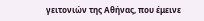γειτονιών της Αθήνας, που έμεινε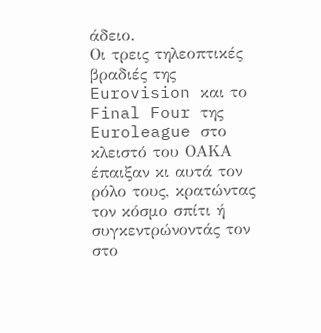άδειο.
Οι τρεις τηλεοπτικές βραδιές της Eurovision και το Final Four της Euroleague στο κλειστό του ΟΑΚΑ έπαιξαν κι αυτά τον ρόλο τους, κρατώντας τον κόσμο σπίτι ή συγκεντρώνοντάς τον στο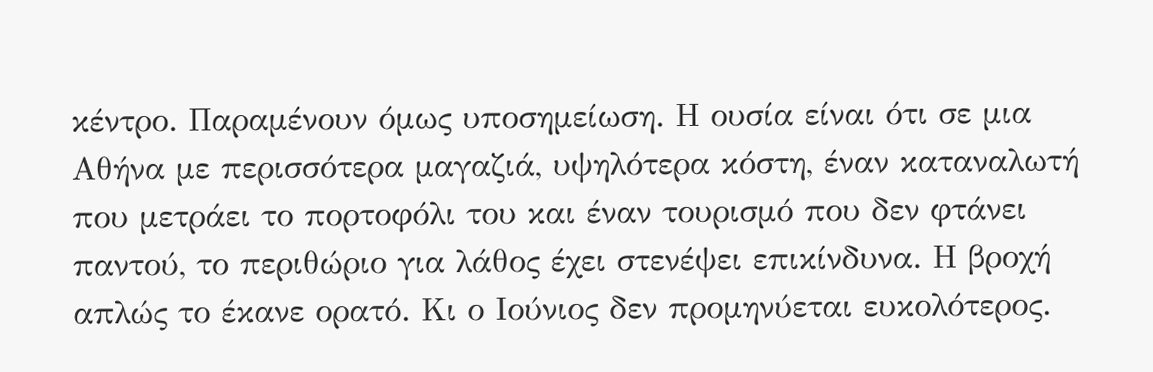κέντρο. Παραμένουν όμως υποσημείωση. Η ουσία είναι ότι σε μια Αθήνα με περισσότερα μαγαζιά, υψηλότερα κόστη, έναν καταναλωτή που μετράει το πορτοφόλι του και έναν τουρισμό που δεν φτάνει παντού, το περιθώριο για λάθος έχει στενέψει επικίνδυνα. Η βροχή απλώς το έκανε ορατό. Κι ο Ιούνιος δεν προμηνύεται ευκολότερος.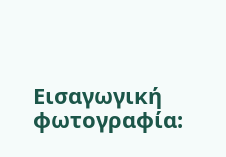Eισαγωγική φωτογραφία: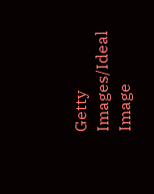Getty Images/Ideal Image